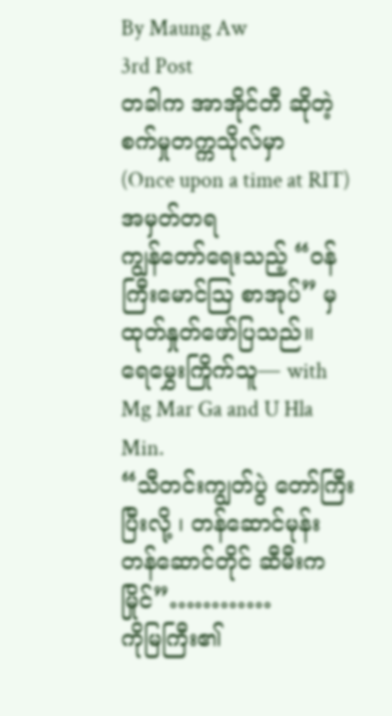By Maung Aw
3rd Post
တခါက အာအိုင်တီ ဆိုတဲ့ စက်မှုတက္ကသိုလ်မှာ
(Once upon a time at RIT)
အမှတ်တရ
ကျွန်တော်ရေးသည့် “ဝန်ကြီးမောင်ဩ စာအုပ်” မှ ထုတ်နှုတ်ဖော်ပြသည်။
ရေမွှေးကြိုက်သူ— with Mg Mar Ga and U Hla Min.
“သီတင်းကျွတ်ပွဲ တော်ကြီးပြီးလို့ ၊ တန်ဆောင်မုန်း တန်ဆောင်တိုင် ဆီမီးကမြိုင်”…………
ကိုမြကြီး၏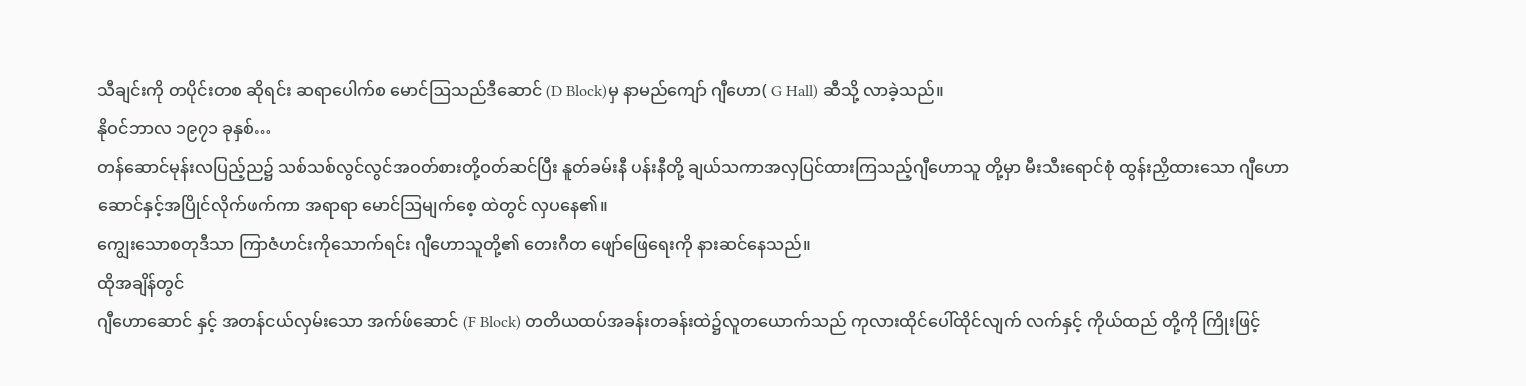သီချင်းကို တပိုင်းတစ ဆိုရင်း ဆရာပေါက်စ မောင်ဩသည်ဒီဆောင် (D Block)မှ နာမည်ကျော် ဂျီဟော( G Hall) ဆီသို့ လာခဲ့သည်။
နိုဝင်ဘာလ ၁၉၇၁ ခုနှစ်…
တန်ဆောင်မုန်းလပြည့်ည၌ သစ်သစ်လွင်လွင်အဝတ်စားတို့ဝတ်ဆင်ပြီး နူတ်ခမ်းနီ ပန်းနီတို့ ချယ်သကာအလှပြင်ထားကြသည့်ဂျီဟောသူ တို့မှာ မီးသီးရောင်စုံ ထွန်းညှိထားသော ဂျီဟောဆောင်နှင့်အပြိုင်လိုက်ဖက်ကာ အရာရာ မောင်ဩမျက်စေ့ ထဲတွင် လှပနေ၏။
ကျွေးသောစတုဒီသာ ကြာဇံဟင်းကိုသောက်ရင်း ဂျီဟောသူတို့၏ တေးဂီတ ဖျော်ဖြေရေးကို နားဆင်နေသည်။
ထိုအချိန်တွင်
ဂျီဟောဆောင် နှင့် အတန်ငယ်လှမ်းသော အက်ဖ်ဆောင် (F Block) တတိယထပ်အခန်းတခန်းထဲ၌လူတယောက်သည် ကုလားထိုင်ပေါ်ထိုင်လျက် လက်နှင့် ကိုယ်ထည် တို့ကို ကြိုးဖြင့်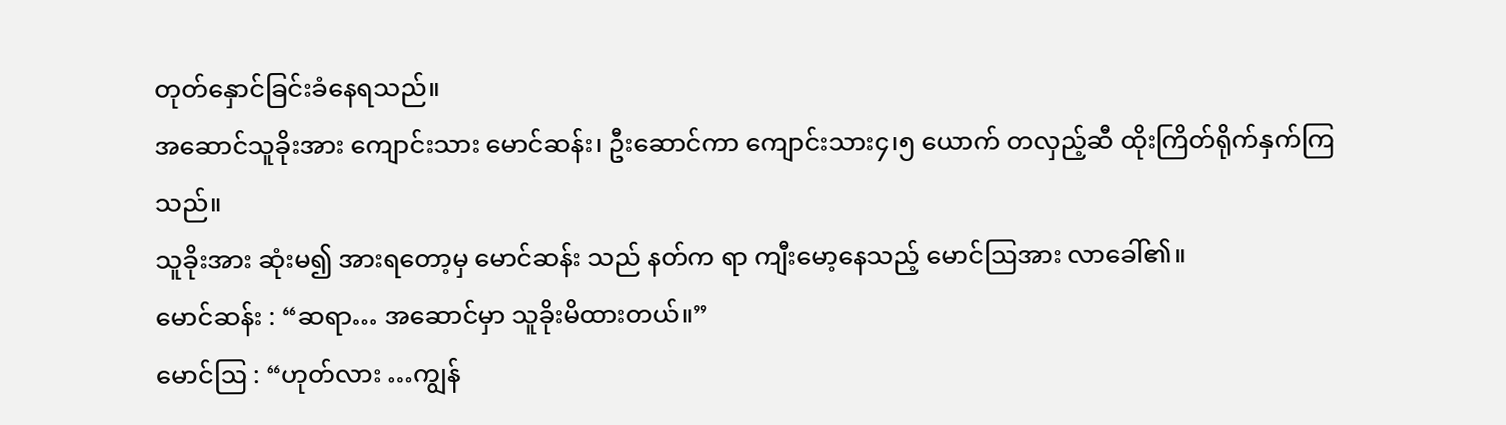တုတ်နှောင်ခြင်းခံနေရသည်။
အဆောင်သူခိုးအား ကျောင်းသား မောင်ဆန်း၊ ဦးဆောင်ကာ ကျောင်းသား၄၊၅ ယောက် တလှည့်ဆီ ထိုးကြိတ်ရိုက်နှက်ကြသည်။
သူခိုးအား ဆုံးမ၍ အားရတော့မှ မောင်ဆန်း သည် နတ်က ရာ ကျီးမော့နေသည့် မောင်ဩအား လာခေါ်၏။
မောင်ဆန်း : “ဆရာ… အဆောင်မှာ သူခိုးမိထားတယ်။”
မောင်ဩ : “ဟုတ်လား …ကျွန်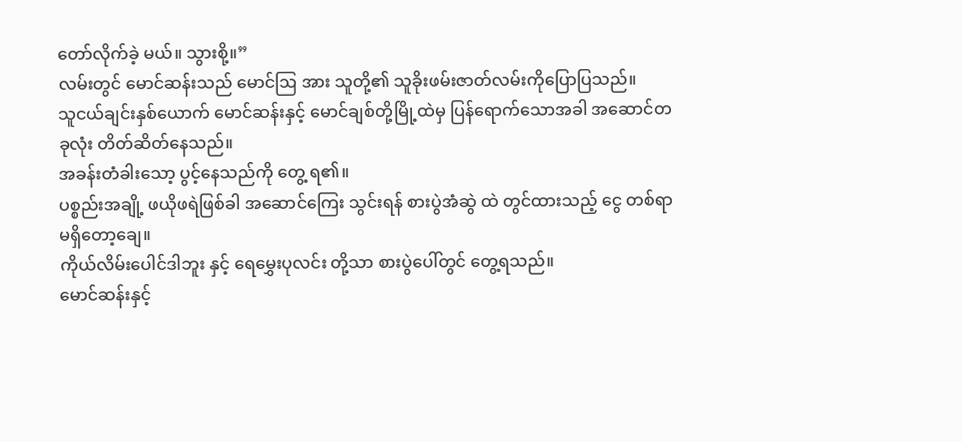တော်လိုက်ခဲ့ မယ်။ သွားစို့။”
လမ်းတွင် မောင်ဆန်းသည် မောင်ဩ အား သူတို့၏ သူခိုးဖမ်းဇာတ်လမ်းကိုပြောပြသည်။
သူငယ်ချင်းနှစ်ယောက် မောင်ဆန်းနှင့် မောင်ချစ်တို့မြို့ထဲမှ ပြန်ရောက်သောအခါ အဆောင်တခုလုံး တိတ်ဆိတ်နေသည်။
အခန်းတံခါးသော့ ပွင့်နေသည်ကို တွေ့ ရ၏။
ပစ္စည်းအချို့ ဖယိုဖရဲဖြစ်ခါ အဆောင်ကြေး သွင်းရန် စားပွဲအံဆွဲ ထဲ တွင်ထားသည့် ငွေ တစ်ရာ မရှိတော့ချေ။
ကိုယ်လိမ်းပေါင်ဒါဘူး နှင့် ရေမွှေးပုလင်း တို့သာ စားပွဲပေါ်တွင် တွေ့ရသည်။
မောင်ဆန်းနှင့်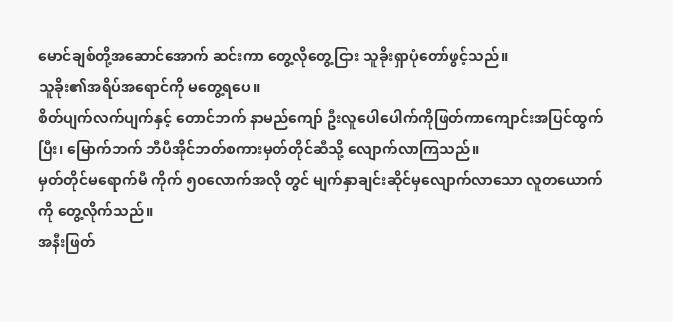မောင်ချစ်တို့အဆောင်အောက် ဆင်းကာ တွေ့လိုတွေ့ငြား သူခိုးရှာပုံတော်ဖွင့်သည်။
သူခိုး၏အရိပ်အရောင်ကို မတွေ့ရပေ။
စိတ်ပျက်လက်ပျက်နှင့် တောင်ဘက် နာမည်ကျော် ဦးလူပေါပေါက်ကိုဖြတ်ကာကျောင်းအပြင်ထွက်ပြီး၊ မြောက်ဘက် ဘီပီအိုင်ဘတ်စကားမှတ်တိုင်ဆီသို့ လျောက်လာကြသည်။
မှတ်တိုင်မရောက်မီ ကိုက် ၅၀လောက်အလို တွင် မျက်နှာချင်းဆိုင်မှလျောက်လာသော လူတယောက် ကို တွေ့လိုက်သည်။
အနီးဖြတ်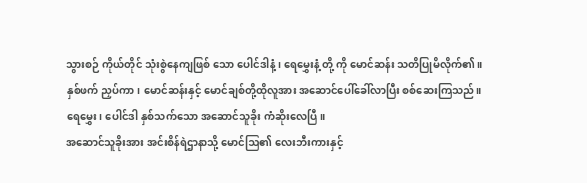သွားစဉ် ကိုယ်တိုင် သုံးစွဲနေကျဖြစ် သော ပေါင်ဒါနံ့ ၊ ရေမွှေးနံ့ တို့ ကို မောင်ဆန်း သတိပြုမိလိုက်၏။
နှစ်ဖက် ညှပ်ကာ၊ မောင်ဆန်းနှင့် မောင်ချစ်တို့ထိုလူအား အဆောင်ပေါ်ခေါ်လာပြီး စစ်ဆေးကြသည်။
ရေမွှေး၊ ပေါင်ဒါ နှစ်သက်သော အဆောင်သူခိုး ကံဆိုးလေပြီ။
အဆောင်သူခိုးအား အင်းစိန်ရဲဌာနာသို့ မောင်ဩ၏ လေးဘီးကားနှင့်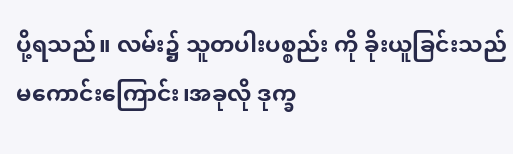ပို့ရသည်။ လမ်း၌ သူတပါးပစ္စည်း ကို ခိုးယူခြင်းသည် မကောင်းကြောင်း၊အခုလို ဒုက္ခ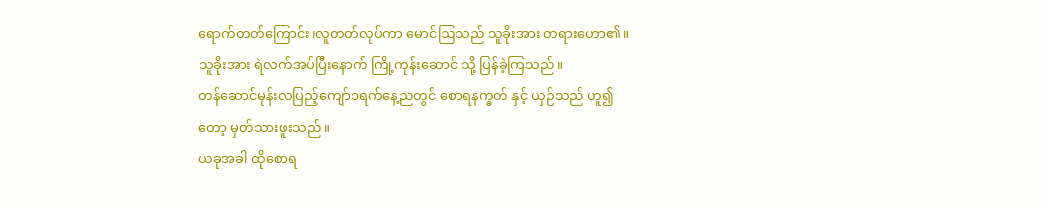ရောက်တတ်ကြောင်း၊လူတတ်လုပ်ကာ မောင်ဩသည် သူခိုးအား တရားဟော၏။
သူခိုးအား ရဲလက်အပ်ပြီးနောက် ကြို့ကုန်းဆောင် သို့ ပြန်ခဲ့ကြသည်။
တန်ဆောင်မုန်းလပြည့်ကျော်၁ရက်နေ့ညတွင် စောရနက္ခတ် နှင့် ယှဉ်သည် ဟူ၍တော့ မှတ်သားဖူးသည်။
ယခုအခါ ထိုစောရ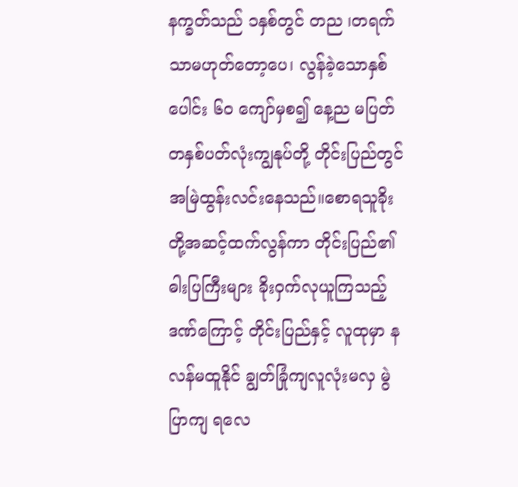နက္ခတ်သည် ၁နှစ်တွင် တည ၊တရက် သာမဟုတ်တော့ပေ၊ လွန်ခဲ့သောနှစ်ပေါင်း ၆၀ ကျော်မှစ၍ နေ့ည မပြတ်တနှစ်ပတ်လုံးကျွနုပ်တို့ တိုင်းပြည်တွင် အမြဲထွန်းလင်းနေသည်။စောရသူခိုး တို့အဆင့်ထက်လွန်ကာ တိုင်းပြည်၏ ဓါးပြကြီးများ ခိုးဝှက်လုယူကြသည့်ဒဏ်ကြောင့် တိုင်းပြည်နှင့် လူထုမှာ နလန်မထူနိုင် ချွတ်ခြုံကျလူလုံးမလှ မွဲပြာကျ ရလေ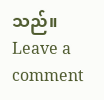သည်။
Leave a comment